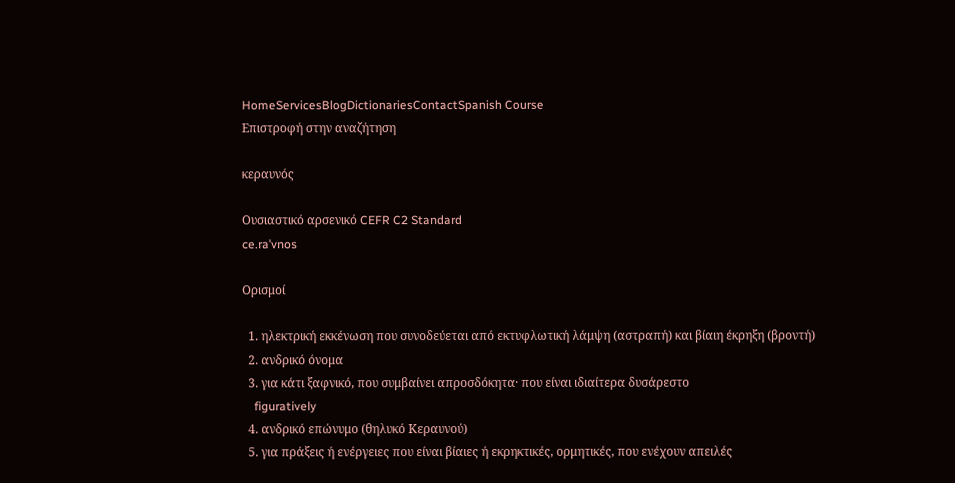HomeServicesBlogDictionariesContactSpanish Course
Επιστροφή στην αναζήτηση

κεραυνός

Ουσιαστικό αρσενικό CEFR C2 Standard
ce.raˈvnos

Ορισμοί

  1. ηλεκτρική εκκένωση που συνοδεύεται από εκτυφλωτική λάμψη (αστραπή) και βίαιη έκρηξη (βροντή)
  2. ανδρικό όνομα
  3. για κάτι ξαφνικό, που συμβαίνει απροσδόκητα· που είναι ιδιαίτερα δυσάρεστο
    figuratively
  4. ανδρικό επώνυμο (θηλυκό Κεραυνού)
  5. για πράξεις ή ενέργειες που είναι βίαιες ή εκρηκτικές, ορμητικές, που ενέχουν απειλές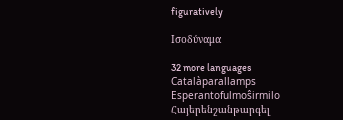figuratively

Ισοδύναμα

32 more languages
Catalàparallamps
Esperantofulmoŝirmilo
Հայերենշանթարգել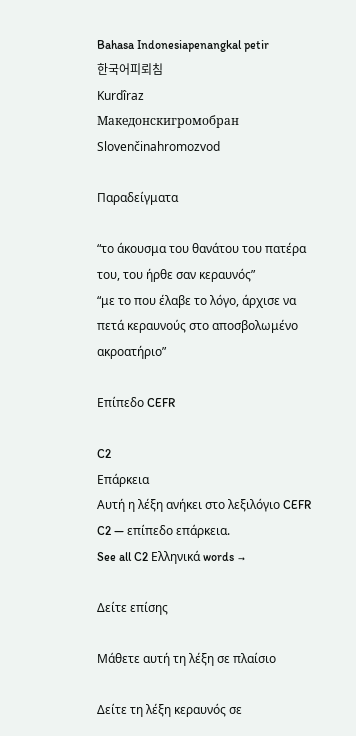Bahasa Indonesiapenangkal petir
한국어피뢰침
Kurdîraz
Македонскигромобран
Slovenčinahromozvod

Παραδείγματα

“το άκουσμα του θανάτου του πατέρα του, του ήρθε σαν κεραυνός”
“με το που έλαβε το λόγο, άρχισε να πετά κεραυνούς στο αποσβολωμένο ακροατήριο”

Επίπεδο CEFR

C2
Επάρκεια
Αυτή η λέξη ανήκει στο λεξιλόγιο CEFR C2 — επίπεδο επάρκεια.
See all C2 Ελληνικά words →

Δείτε επίσης

Μάθετε αυτή τη λέξη σε πλαίσιο

Δείτε τη λέξη κεραυνός σε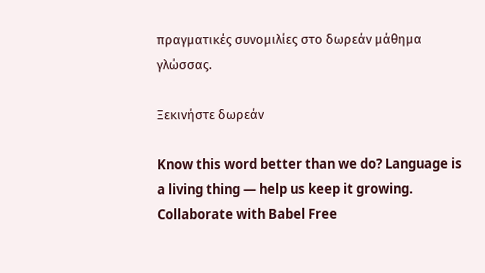πραγματικές συνομιλίες στο δωρεάν μάθημα γλώσσας.

Ξεκινήστε δωρεάν

Know this word better than we do? Language is a living thing — help us keep it growing. Collaborate with Babel Free